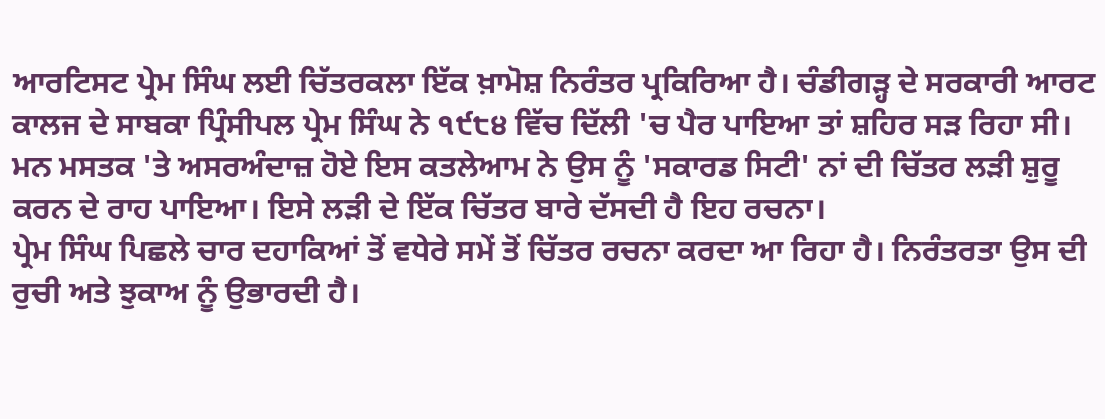ਆਰਟਿਸਟ ਪ੍ਰੇਮ ਸਿੰਘ ਲਈ ਚਿੱਤਰਕਲਾ ਇੱਕ ਖ਼ਾਮੋਸ਼ ਨਿਰੰਤਰ ਪ੍ਰਕਿਰਿਆ ਹੈ। ਚੰਡੀਗੜ੍ਹ ਦੇ ਸਰਕਾਰੀ ਆਰਟ ਕਾਲਜ ਦੇ ਸਾਬਕਾ ਪ੍ਰਿੰਸੀਪਲ ਪ੍ਰੇਮ ਸਿੰਘ ਨੇ ੧੯੮੪ ਵਿੱਚ ਦਿੱਲੀ 'ਚ ਪੈਰ ਪਾਇਆ ਤਾਂ ਸ਼ਹਿਰ ਸੜ ਰਿਹਾ ਸੀ। ਮਨ ਮਸਤਕ 'ਤੇ ਅਸਰਅੰਦਾਜ਼ ਹੋਏ ਇਸ ਕਤਲੇਆਮ ਨੇ ਉਸ ਨੂੰ 'ਸਕਾਰਡ ਸਿਟੀ' ਨਾਂ ਦੀ ਚਿੱਤਰ ਲੜੀ ਸ਼ੁਰੂ ਕਰਨ ਦੇ ਰਾਹ ਪਾਇਆ। ਇਸੇ ਲੜੀ ਦੇ ਇੱਕ ਚਿੱਤਰ ਬਾਰੇ ਦੱਸਦੀ ਹੈ ਇਹ ਰਚਨਾ।
ਪ੍ਰੇਮ ਸਿੰਘ ਪਿਛਲੇ ਚਾਰ ਦਹਾਕਿਆਂ ਤੋਂ ਵਧੇਰੇ ਸਮੇਂ ਤੋਂ ਚਿੱਤਰ ਰਚਨਾ ਕਰਦਾ ਆ ਰਿਹਾ ਹੈ। ਨਿਰੰਤਰਤਾ ਉਸ ਦੀ ਰੁਚੀ ਅਤੇ ਝੁਕਾਅ ਨੂੰ ਉਭਾਰਦੀ ਹੈ।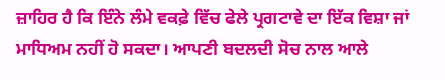ਜ਼ਾਹਿਰ ਹੈ ਕਿ ਇੰਨੇ ਲੰਮੇ ਵਕਫ਼ੇ ਵਿੱਚ ਫੇਲੇ ਪ੍ਰਗਟਾਵੇ ਦਾ ਇੱਕ ਵਿਸ਼ਾ ਜਾਂ ਮਾਧਿਅਮ ਨਹੀਂ ਹੋ ਸਕਦਾ। ਆਪਣੀ ਬਦਲਦੀ ਸੋਚ ਨਾਲ ਆਲੇ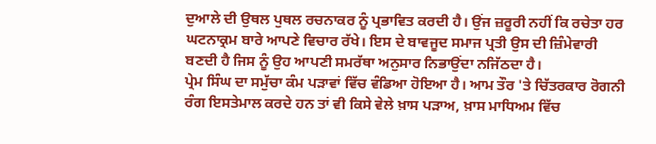ਦੁਆਲੇ ਦੀ ਉਥਲ ਪੁਥਲ ਰਚਨਾਕਰ ਨੂੰ ਪ੍ਰਭਾਵਿਤ ਕਰਦੀ ਹੈ। ਉਂਜ ਜ਼ਰੂਰੀ ਨਹੀਂ ਕਿ ਰਚੇਤਾ ਹਰ ਘਟਨਾਕ੍ਰਮ ਬਾਰੇ ਆਪਣੇ ਵਿਚਾਰ ਰੱਖੇ। ਇਸ ਦੇ ਬਾਵਜੂਦ ਸਮਾਜ ਪ੍ਰਤੀ ਉਸ ਦੀ ਜ਼ਿੰਮੇਵਾਰੀ ਬਣਦੀ ਹੈ ਜਿਸ ਨੂੰ ਉਹ ਆਪਣੀ ਸਮਰੱਥਾ ਅਨੁਸਾਰ ਨਿਭਾਉਂਦਾ ਨਜਿੱਠਦਾ ਹੈ।
ਪ੍ਰੇਮ ਸਿੰਘ ਦਾ ਸਮੁੱਚਾ ਕੰਮ ਪੜਾਵਾਂ ਵਿੱਚ ਵੰਡਿਆ ਹੋਇਆ ਹੈ। ਆਮ ਤੌਰ 'ਤੇ ਚਿੱਤਰਕਾਰ ਰੋਗਨੀ ਰੰਗ ਇਸਤੇਮਾਲ ਕਰਦੇ ਹਨ ਤਾਂ ਵੀ ਕਿਸੇ ਵੇਲੇ ਖ਼ਾਸ ਪੜਾਅ, ਖ਼ਾਸ ਮਾਧਿਅਮ ਵਿੱਚ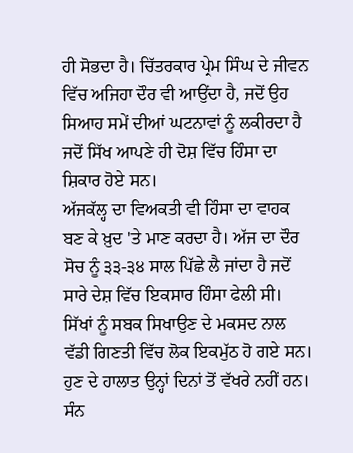ਹੀ ਸੋਭਦਾ ਹੈ। ਚਿੱਤਰਕਾਰ ਪ੍ਰੇਮ ਸਿੰਘ ਦੇ ਜੀਵਨ ਵਿੱਚ ਅਜਿਹਾ ਦੌਰ ਵੀ ਆਉਂਦਾ ਹੈ, ਜਦੋਂ ਉਹ ਸਿਆਹ ਸਮੇਂ ਦੀਆਂ ਘਟਨਾਵਾਂ ਨੂੰ ਲਕੀਰਦਾ ਹੈ ਜਦੋਂ ਸਿੱਖ ਆਪਣੇ ਹੀ ਦੋਸ਼ ਵਿੱਚ ਹਿੰਸਾ ਦਾ ਸ਼ਿਕਾਰ ਹੋਏ ਸਨ।
ਅੱਜਕੱਲ੍ਹ ਦਾ ਵਿਅਕਤੀ ਵੀ ਹਿੰਸਾ ਦਾ ਵਾਹਕ ਬਣ ਕੇ ਖ਼ੁਦ 'ਤੇ ਮਾਣ ਕਰਦਾ ਹੈ। ਅੱਜ ਦਾ ਦੌਰ ਸੋਚ ਨੂੰ ੩੩-੩੪ ਸਾਲ ਪਿੱਛੇ ਲੈ ਜਾਂਦਾ ਹੈ ਜਦੋਂ ਸਾਰੇ ਦੇਸ਼ ਵਿੱਚ ਇਕਸਾਰ ਹਿੰਸਾ ਫੇਲੀ ਸੀ। ਸਿੱਖਾਂ ਨੂੰ ਸਬਕ ਸਿਖਾਉਣ ਦੇ ਮਕਸਦ ਨਾਲ ਵੱਡੀ ਗਿਣਤੀ ਵਿੱਚ ਲੋਕ ਇਕਮੁੱਠ ਹੋ ਗਏ ਸਨ। ਹੁਣ ਦੇ ਹਾਲਾਤ ਉਨ੍ਹਾਂ ਦਿਨਾਂ ਤੋਂ ਵੱਖਰੇ ਨਹੀਂ ਹਨ। ਸੰਨ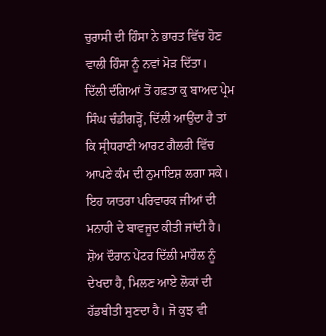ਚੁਰਾਸੀ ਦੀ ਹਿੰਸਾ ਨੇ ਭਾਰਤ ਵਿੱਚ ਹੋਣ ਵਾਲੀ ਹਿੰਸਾ ਨੂੰ ਨਵਾਂ ਮੋੜ ਦਿੱਤਾ।
ਦਿੱਲੀ ਦੰਗਿਆਂ ਤੋਂ ਹਫ਼ਤਾ ਕੁ ਬਾਅਦ ਪ੍ਰੇਮ ਸਿੰਘ ਚੰਡੀਗੜ੍ਹੋਂ, ਦਿੱਲੀ ਆਉਂਦਾ ਹੈ ਤਾਂ ਕਿ ਸ੍ਰੀਧਰਾਣੀ ਆਰਟ ਗੈਲਰੀ ਵਿੱਚ ਆਪਣੇ ਕੰਮ ਦੀ ਨੁਮਾਇਸ਼ ਲਗਾ ਸਕੇ। ਇਹ ਯਾਤਰਾ ਪਰਿਵਾਰਕ ਜੀਆਂ ਦੀ ਮਨਾਹੀ ਦੇ ਬਾਵਜੂਦ ਕੀਤੀ ਜਾਂਦੀ ਹੈ। ਸ਼ੋਅ ਦੌਰਾਨ ਪੇਂਟਰ ਦਿੱਲੀ ਮਾਹੌਲ ਨੂੰ ਦੇਖਦਾ ਹੈ, ਮਿਲਣ ਆਏ ਲੋਕਾਂ ਦੀ ਹੱਡਬੀਤੀ ਸੁਣਦਾ ਹੈ। ਜੋ ਕੁਝ ਵੀ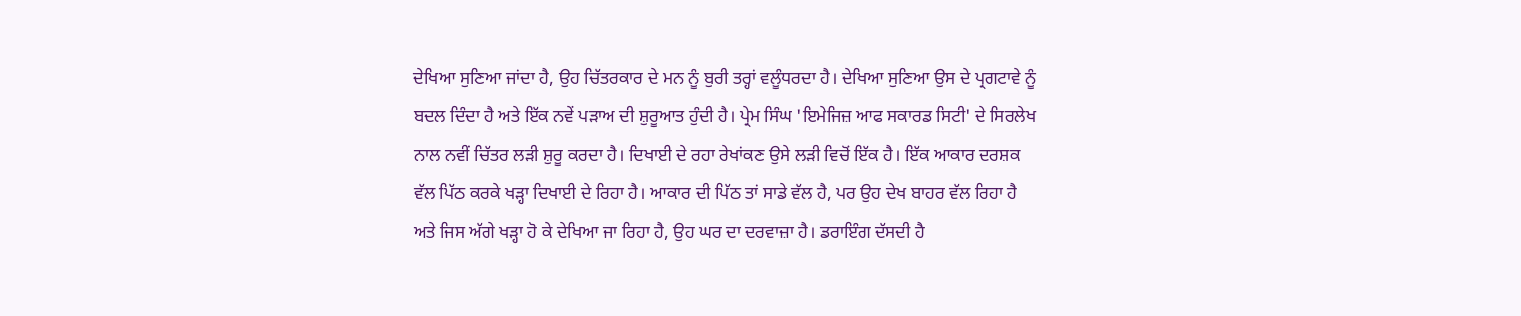ਦੇਖਿਆ ਸੁਣਿਆ ਜਾਂਦਾ ਹੈ, ਉਹ ਚਿੱਤਰਕਾਰ ਦੇ ਮਨ ਨੂੰ ਬੁਰੀ ਤਰ੍ਹਾਂ ਵਲੂੰਧਰਦਾ ਹੈ। ਦੇਖਿਆ ਸੁਣਿਆ ਉਸ ਦੇ ਪ੍ਰਗਟਾਵੇ ਨੂੰ ਬਦਲ ਦਿੰਦਾ ਹੈ ਅਤੇ ਇੱਕ ਨਵੇਂ ਪੜਾਅ ਦੀ ਸ਼ੁਰੂਆਤ ਹੁੰਦੀ ਹੈ। ਪ੍ਰੇਮ ਸਿੰਘ 'ਇਮੇਜਿਜ਼ ਆਫ ਸਕਾਰਡ ਸਿਟੀ' ਦੇ ਸਿਰਲੇਖ ਨਾਲ ਨਵੀਂ ਚਿੱਤਰ ਲੜੀ ਸ਼ੁਰੂ ਕਰਦਾ ਹੈ। ਦਿਖਾਈ ਦੇ ਰਹਾ ਰੇਖਾਂਕਣ ਉਸੇ ਲੜੀ ਵਿਚੋਂ ਇੱਕ ਹੈ। ਇੱਕ ਆਕਾਰ ਦਰਸ਼ਕ ਵੱਲ ਪਿੱਠ ਕਰਕੇ ਖੜ੍ਹਾ ਦਿਖਾਈ ਦੇ ਰਿਹਾ ਹੈ। ਆਕਾਰ ਦੀ ਪਿੱਠ ਤਾਂ ਸਾਡੇ ਵੱਲ ਹੈ, ਪਰ ਉਹ ਦੇਖ ਬਾਹਰ ਵੱਲ ਰਿਹਾ ਹੈ ਅਤੇ ਜਿਸ ਅੱਗੇ ਖੜ੍ਹਾ ਹੋ ਕੇ ਦੇਖਿਆ ਜਾ ਰਿਹਾ ਹੈ, ਉਹ ਘਰ ਦਾ ਦਰਵਾਜ਼ਾ ਹੈ। ਡਰਾਇੰਗ ਦੱਸਦੀ ਹੈ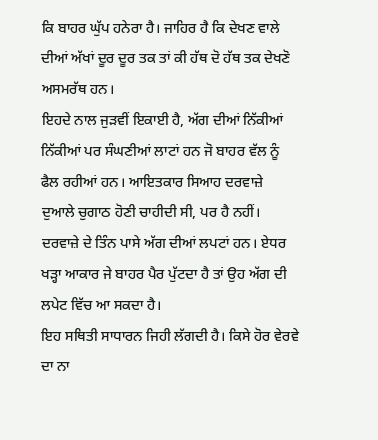ਕਿ ਬਾਹਰ ਘੁੱਪ ਹਨੇਰਾ ਹੈ। ਜਾਹਿਰ ਹੈ ਕਿ ਦੇਖਣ ਵਾਲੇ ਦੀਆਂ ਅੱਖਾਂ ਦੂਰ ਦੂਰ ਤਕ ਤਾਂ ਕੀ ਹੱਥ ਦੋ ਹੱਥ ਤਕ ਦੇਖਣੋ ਅਸਮਰੱਥ ਹਨ।
ਇਹਦੇ ਨਾਲ ਜੁੜਵੀਂ ਇਕਾਈ ਹੈ, ਅੱਗ ਦੀਆਂ ਨਿੱਕੀਆਂ ਨਿੱਕੀਆਂ ਪਰ ਸੰਘਣੀਆਂ ਲਾਟਾਂ ਹਨ ਜੋ ਬਾਹਰ ਵੱਲ ਨੂੰ ਫੈਲ ਰਹੀਆਂ ਹਨ। ਆਇਤਕਾਰ ਸਿਆਹ ਦਰਵਾਜ਼ੇ ਦੁਆਲੇ ਚੁਗਾਠ ਹੋਣੀ ਚਾਹੀਦੀ ਸੀ, ਪਰ ਹੈ ਨਹੀਂ। ਦਰਵਾਜ਼ੇ ਦੇ ਤਿੰਨ ਪਾਸੇ ਅੱਗ ਦੀਆਂ ਲਪਟਾਂ ਹਨ। ਏਧਰ ਖੜ੍ਹਾ ਆਕਾਰ ਜੇ ਬਾਹਰ ਪੈਰ ਪੁੱਟਦਾ ਹੈ ਤਾਂ ਉਹ ਅੱਗ ਦੀ ਲਪੇਟ ਵਿੱਚ ਆ ਸਕਦਾ ਹੈ।
ਇਹ ਸਥਿਤੀ ਸਾਧਾਰਨ ਜਿਹੀ ਲੱਗਦੀ ਹੈ। ਕਿਸੇ ਹੋਰ ਵੇਰਵੇ ਦਾ ਨਾ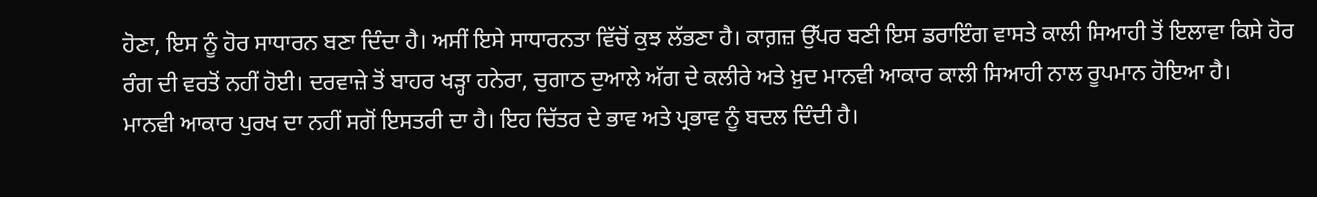ਹੋਣਾ, ਇਸ ਨੂੰ ਹੋਰ ਸਾਧਾਰਨ ਬਣਾ ਦਿੰਦਾ ਹੈ। ਅਸੀਂ ਇਸੇ ਸਾਧਾਰਨਤਾ ਵਿੱਚੋਂ ਕੁਝ ਲੱਭਣਾ ਹੈ। ਕਾਗ਼ਜ਼ ਉੱਪਰ ਬਣੀ ਇਸ ਡਰਾਇੰਗ ਵਾਸਤੇ ਕਾਲੀ ਸਿਆਹੀ ਤੋਂ ਇਲਾਵਾ ਕਿਸੇ ਹੋਰ ਰੰਗ ਦੀ ਵਰਤੋਂ ਨਹੀਂ ਹੋਈ। ਦਰਵਾਜ਼ੇ ਤੋਂ ਬਾਹਰ ਖੜ੍ਹਾ ਹਨੇਰਾ, ਚੁਗਾਠ ਦੁਆਲੇ ਅੱਗ ਦੇ ਕਲੀਰੇ ਅਤੇ ਖ਼ੁਦ ਮਾਨਵੀ ਆਕਾਰ ਕਾਲੀ ਸਿਆਹੀ ਨਾਲ ਰੂਪਮਾਨ ਹੋਇਆ ਹੈ।
ਮਾਨਵੀ ਆਕਾਰ ਪੁਰਖ ਦਾ ਨਹੀਂ ਸਗੋਂ ਇਸਤਰੀ ਦਾ ਹੈ। ਇਹ ਚਿੱਤਰ ਦੇ ਭਾਵ ਅਤੇ ਪ੍ਰਭਾਵ ਨੂੰ ਬਦਲ ਦਿੰਦੀ ਹੈ।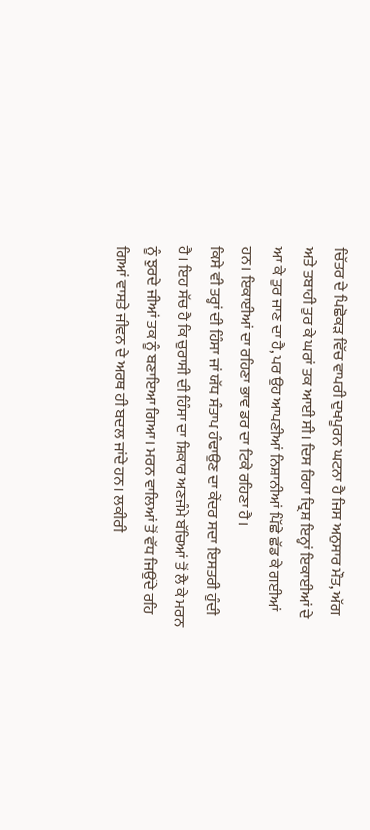ਚਿੱਤਰ ਦੇ ਪਿਛੋਕੜ ਵਿੱਚ ਵਾਪਰੀ ਦੁਖਪੂਰਨ ਘਟਨਾ ਹੈ ਜਿਸ ਅਨੁਸਾਰ ਮੌਤ, ਅੱਗ ਅਤੇ ਤਬਾਹੀ ਤੁਰ ਕੇ ਘਰਾਂ ਤਕ ਆਈ ਸੀ। ਦਿਸ ਰਿਹਾ ਦ੍ਰਿਸ਼ ਇਨ੍ਹਾਂ ਇਕਾਈਆਂ ਦੇ ਆ ਕੇ ਤੁਰ ਜਾਣ ਦਾ ਹੈ, ਪਰ ਉਹ ਆਪਣੀਆਂ ਨਿਸ਼ਾਨੀਆਂ ਪਿੱਛੇ ਛੱਡ ਕੇ ਗਈਆਂ ਹਨ। ਇਕਾਈਆਂ ਦਾ ਰਹਿਣਾ ਭਾਵ ਡਰ ਦਾ ਟਿਕੇ ਰਹਿਣਾ ਹੈ।
ਕਿਸੇ ਵੀ ਤਰ੍ਹਾਂ ਦੀ ਹਿੰਸਾ ਜਾਂ ਯੱਧ ਸੰਤਾਪ ਹੰਢਾਉਣ ਦਾ ਕੇਂਦਰ ਸਦਾ ਇਸਤਰੀ ਹੁੰਦੀ ਹੈ। ਇਹ ਸੱਚ ਹੈ ਕਿ ਚੁਰਾਸੀ ਦੀ ਹਿੰਸਾ ਦਾ ਸ਼ਿਕਾਰ ਅਣਜੰਮੇ ਬੱਚਿਆਂ ਤੋਂ ਲੈ ਕੇ ਮਰਨ ਨੂੰ ਝੁਰਦੇ ਜੀਆਂ ਤਕ ਨੂੰ ਬਣਾਇਆ ਗਿਆ। ਮਰਨ ਵਾਲਿਆਂ ਤੋਂ ਵੱਧ ਜਿਉਂਦੇ ਰਹਿ ਗਿਆਂ ਵਾਸਤੇ ਜੀਵਨ ਦੇ ਅਰਥ ਹੀ ਬਦਲ ਜਾਂਦੇ ਹਨ। ਲਕੀਰੀ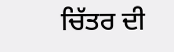ਚਿੱਤਰ ਦੀ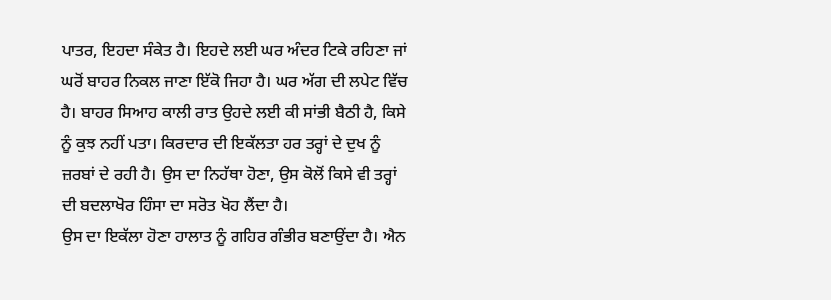ਪਾਤਰ, ਇਹਦਾ ਸੰਕੇਤ ਹੈ। ਇਹਦੇ ਲਈ ਘਰ ਅੰਦਰ ਟਿਕੇ ਰਹਿਣਾ ਜਾਂ ਘਰੋਂ ਬਾਹਰ ਨਿਕਲ ਜਾਣਾ ਇੱਕੋ ਜਿਹਾ ਹੈ। ਘਰ ਅੱਗ ਦੀ ਲਪੇਟ ਵਿੱਚ ਹੈ। ਬਾਹਰ ਸਿਆਹ ਕਾਲੀ ਰਾਤ ਉਹਦੇ ਲਈ ਕੀ ਸਾਂਭੀ ਬੈਠੀ ਹੈ, ਕਿਸੇ ਨੂੰ ਕੁਝ ਨਹੀਂ ਪਤਾ। ਕਿਰਦਾਰ ਦੀ ਇਕੱਲਤਾ ਹਰ ਤਰ੍ਹਾਂ ਦੇ ਦੁਖ ਨੂੰ ਜ਼ਰਬਾਂ ਦੇ ਰਹੀ ਹੈ। ਉਸ ਦਾ ਨਿਹੱਥਾ ਹੋਣਾ, ਉਸ ਕੋਲੋਂ ਕਿਸੇ ਵੀ ਤਰ੍ਹਾਂ ਦੀ ਬਦਲਾਖੋਰ ਹਿੰਸਾ ਦਾ ਸਰੋਤ ਖੋਹ ਲੈਂਦਾ ਹੈ।
ਉਸ ਦਾ ਇਕੱਲਾ ਹੋਣਾ ਹਾਲਾਤ ਨੂੰ ਗਹਿਰ ਗੰਭੀਰ ਬਣਾਉਂਦਾ ਹੈ। ਐਨ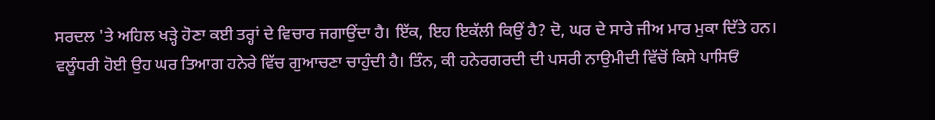ਸਰਦਲ 'ਤੇ ਅਹਿਲ ਖੜ੍ਹੇ ਹੋਣਾ ਕਈ ਤਰ੍ਹਾਂ ਦੇ ਵਿਚਾਰ ਜਗਾਉਂਦਾ ਹੈ। ਇੱਕ, ਇਹ ਇਕੱਲੀ ਕਿਉਂ ਹੈ? ਦੋ, ਘਰ ਦੇ ਸਾਰੇ ਜੀਅ ਮਾਰ ਮੁਕਾ ਦਿੱਤੇ ਹਨ। ਵਲੂੰਧਰੀ ਹੋਈ ਉਹ ਘਰ ਤਿਆਗ ਹਨੇਰੇ ਵਿੱਚ ਗੁਆਚਣਾ ਚਾਹੁੰਦੀ ਹੈ। ਤਿੰਨ, ਕੀ ਹਨੇਰਗਰਦੀ ਦੀ ਪਸਰੀ ਨਾਉਮੀਦੀ ਵਿੱਚੋਂ ਕਿਸੇ ਪਾਸਿਓਂ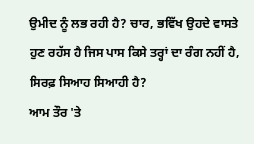ਉਮੀਦ ਨੂੰ ਲਭ ਰਹੀ ਹੈ? ਚਾਰ, ਭਵਿੱਖ ਉਹਦੇ ਵਾਸਤੇ ਹੁਣ ਰਹੱਸ ਹੈ ਜਿਸ ਪਾਸ ਕਿਸੇ ਤਰ੍ਹਾਂ ਦਾ ਰੰਗ ਨਹੀਂ ਹੈ, ਸਿਰਫ਼ ਸਿਆਹ ਸਿਆਹੀ ਹੈ?
ਆਮ ਤੌਰ 'ਤੇ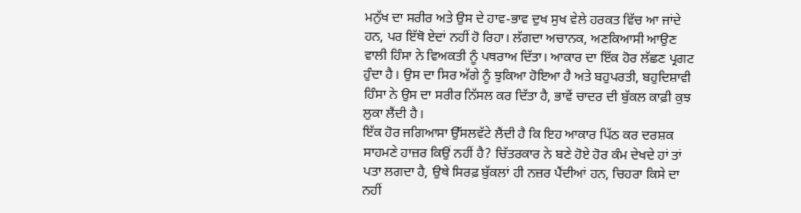ਮਨੁੱਖ ਦਾ ਸਰੀਰ ਅਤੇ ਉਸ ਦੇ ਹਾਵ-ਭਾਵ ਦੁਖ ਸੁਖ ਵੇਲੇ ਹਰਕਤ ਵਿੱਚ ਆ ਜਾਂਦੇ ਹਨ, ਪਰ ਇੱਥੋ ਏਦਾਂ ਨਹੀਂ ਹੋ ਰਿਹਾ। ਲੱਗਦਾ ਅਚਾਨਕ, ਅਣਕਿਆਸੀ ਆਉਣ ਵਾਲੀ ਹਿੰਸਾ ਨੇ ਵਿਅਕਤੀ ਨੂੰ ਪਥਰਾਅ ਦਿੱਤਾ। ਆਕਾਰ ਦਾ ਇੱਕ ਹੋਰ ਲੱਛਣ ਪ੍ਰਗਟ ਹੁੰਦਾ ਹੈ। ਉਸ ਦਾ ਸਿਰ ਅੱਗੇ ਨੂੰ ਝੁਕਿਆ ਹੋਇਆ ਹੈ ਅਤੇ ਬਹੁਪਰਤੀ, ਬਹੁਦਿਸ਼ਾਵੀ ਹਿੰਸਾ ਨੇ ਉਸ ਦਾ ਸਰੀਰ ਨਿੱਸਲ ਕਰ ਦਿੱਤਾ ਹੈ, ਭਾਵੇਂ ਚਾਦਰ ਦੀ ਬੁੱਕਲ ਕਾਫ਼ੀ ਕੁਝ ਲੁਕਾ ਲੈਂਦੀ ਹੈ।
ਇੱਕ ਹੋਰ ਜਗਿਆਸਾ ਉੱਸਲਵੱਟੇ ਲੈਂਦੀ ਹੈ ਕਿ ਇਹ ਆਕਾਰ ਪਿੱਠ ਕਰ ਦਰਸ਼ਕ ਸਾਹਮਣੇ ਹਾਜ਼ਰ ਕਿਉਂ ਨਹੀਂ ਹੈ? ਚਿੱਤਰਕਾਰ ਨੇ ਬਣੇ ਹੋਏ ਹੋਰ ਕੰਮ ਦੇਖਦੇ ਹਾਂ ਤਾਂ ਪਤਾ ਲਗਦਾ ਹੈ, ਉਥੇ ਸਿਰਫ਼ ਬੁੱਕਲਾਂ ਹੀ ਨਜ਼ਰ ਪੈਂਦੀਆਂ ਹਨ, ਚਿਹਰਾ ਕਿਸੇ ਦਾ ਨਹੀਂ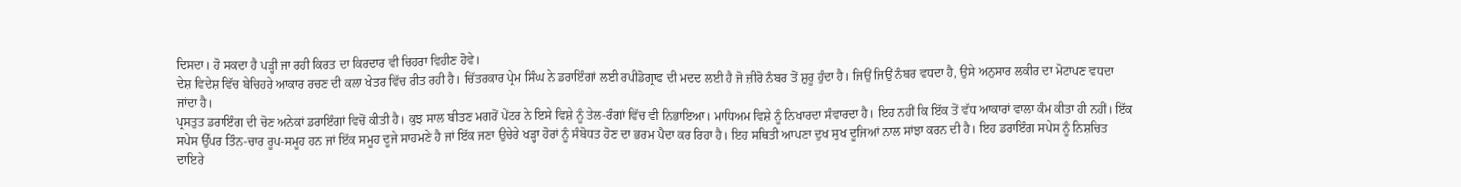ਦਿਸਦਾ। ਹੋ ਸਕਦਾ ਹੈ ਪੜ੍ਹੀ ਜਾ ਰਹੀ ਕਿਰਤ ਦਾ ਕਿਰਦਾਰ ਵੀ ਚਿਹਰਾ ਵਿਹੀਣ ਹੋਵੇ।
ਦੇਸ਼ ਵਿਦੇਸ਼ ਵਿੱਚ ਬੇਚਿਹਰੇ ਆਕਾਰ ਰਚਣ ਦੀ ਕਲਾ ਖੇਤਰ ਵਿੱਚ ਰੀਤ ਰਹੀ ਹੈ। ਚਿੱਤਰਕਾਰ ਪ੍ਰੇਮ ਸਿੰਘ ਨੇ ਡਰਾਇੰਗਾਂ ਲਈ ਰਪੀਡੋਗ੍ਰਾਫ ਦੀ ਮਦਦ ਲਈ ਹੈ ਜੋ ਜ਼ੀਰੋ ਨੰਬਰ ਤੋਂ ਸ਼ੁਰੂ ਹੁੰਦਾ ਹੈ। ਜਿਉਂ ਜਿਉਂ ਨੰਬਰ ਵਧਦਾ ਹੈ, ਉਸੇ ਅਨੁਸਾਰ ਲਕੀਰ ਦਾ ਮੋਟਾਪਣ ਵਧਦਾ ਜਾਂਦਾ ਹੈ।
ਪ੍ਰਸਤੁਤ ਡਰਾਇੰਗ ਦੀ ਚੋਣ ਅਨੇਕਾਂ ਡਰਾਇੰਗਾਂ ਵਿਚੋਂ ਕੀਤੀ ਹੈ। ਕੁਝ ਸਾਲ ਬੀਤਣ ਮਗਰੋਂ ਪੇਂਟਰ ਨੇ ਇਸੇ ਵਿਸ਼ੇ ਨੂੰ ਤੇਲ-ਰੰਗਾਂ ਵਿੱਚ ਵੀ ਨਿਭਾਇਆ। ਮਾਧਿਅਮ ਵਿਸ਼ੇ ਨੂੰ ਨਿਖਾਰਦਾ ਸੰਵਾਰਦਾ ਹੈ। ਇਹ ਨਹੀਂ ਕਿ ਇੱਕ ਤੋਂ ਵੱਧ ਆਕਾਰਾਂ ਵਾਲਾ ਕੰਮ ਕੀਤਾ ਹੀ ਨਹੀਂ। ਇੱਕ ਸਪੇਸ ਉੱਪਰ ਤਿੰਨ-ਚਾਰ ਰੂਪ-ਸਮੂਹ ਹਨ ਜਾਂ ਇੱਕ ਸਮੂਹ ਦੂਜੇ ਸਾਹਮਣੇ ਹੈ ਜਾਂ ਇੱਕ ਜਣਾ ਉਚੇਰੇ ਖੜ੍ਹਾ ਹੋਰਾਂ ਨੂੰ ਸੰਬੋਧਤ ਹੋਣ ਦਾ ਭਰਮ ਪੈਦਾ ਕਰ ਰਿਹਾ ਹੈ। ਇਹ ਸਥਿਤੀ ਆਪਣਾ ਦੁਖ ਸੁਖ ਦੂਜਿਆਂ ਨਾਲ ਸਾਂਝਾ ਕਰਨ ਦੀ ਹੈ। ਇਹ ਡਰਾਇੰਗ ਸਪੇਸ ਨੂੰ ਨਿਸ਼ਚਿਤ ਦਾਇਰੇ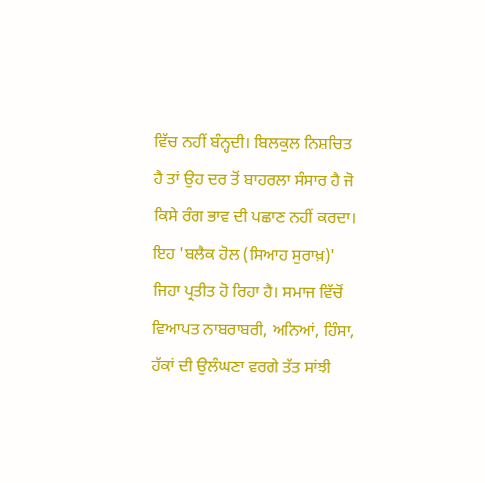ਵਿੱਚ ਨਹੀਂ ਬੰਨ੍ਹਦੀ। ਬਿਲਕੁਲ ਨਿਸ਼ਚਿਤ ਹੈ ਤਾਂ ਉਹ ਦਰ ਤੋਂ ਬਾਹਰਲਾ ਸੰਸਾਰ ਹੈ ਜੋ ਕਿਸੇ ਰੰਗ ਭਾਵ ਦੀ ਪਛਾਣ ਨਹੀਂ ਕਰਦਾ। ਇਹ 'ਬਲੈਕ ਹੋਲ (ਸਿਆਹ ਸੁਰਾਖ਼)' ਜਿਹਾ ਪ੍ਰਤੀਤ ਹੋ ਰਿਹਾ ਹੈ। ਸਮਾਜ ਵਿੱਚੋਂ ਵਿਆਪਤ ਨਾਬਰਾਬਰੀ, ਅਨਿਆਂ, ਹਿੰਸਾ, ਹੱਕਾਂ ਦੀ ਉਲੰਘਣਾ ਵਰਗੇ ਤੱਤ ਸਾਂਝੀ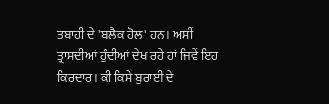ਤਬਾਹੀ ਦੇ 'ਬਲੈਕ ਹੋਲ' ਹਨ। ਅਸੀਂ ਤ੍ਰਾਸਦੀਆਂ ਹੁੰਦੀਆਂ ਦੇਖ ਰਹੇ ਹਾਂ ਜਿਵੇਂ ਇਹ ਕਿਰਦਾਰ। ਕੀ ਕਿਸੇ ਬੁਰਾਈ ਦੇ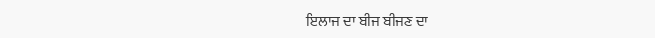ਇਲਾਜ ਦਾ ਬੀਜ ਬੀਜਣ ਦਾ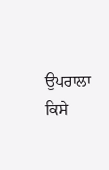ਉਪਰਾਲਾ ਕਿਸੇ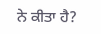ਨੇ ਕੀਤਾ ਹੈ?